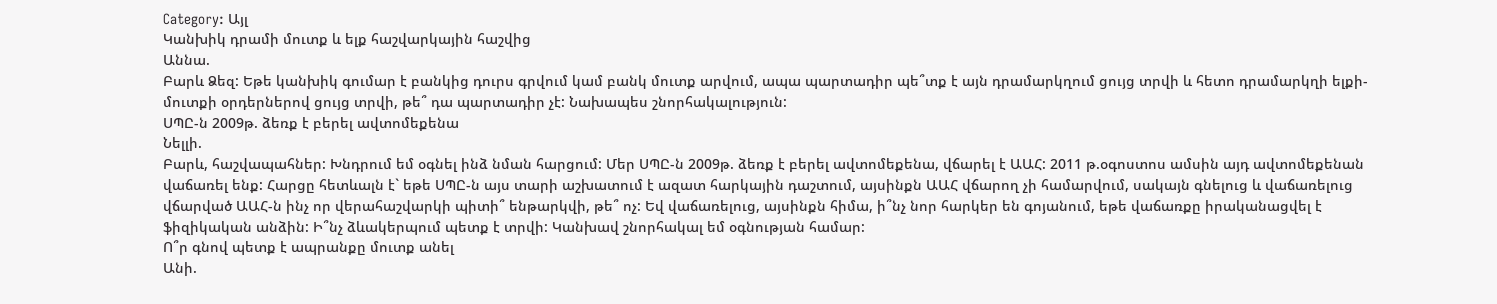Category: Այլ
Կանխիկ դրամի մուտք և ելք հաշվարկային հաշվից
Աննա.
Բարև Ձեզ: Եթե կանխիկ գումար է բանկից դուրս գրվում կամ բանկ մուտք արվում, ապա պարտադիր պե՞տք է այն դրամարկղում ցույց տրվի և հետո դրամարկղի ելքի-մուտքի օրդերներով ցույց տրվի, թե՞ դա պարտադիր չէ: Նախապես շնորհակալություն:
ՍՊԸ-ն 2009թ. ձեռք է բերել ավտոմեքենա
Նելլի.
Բարև, հաշվապահներ: Խնդրում եմ օգնել ինձ նման հարցում: Մեր ՍՊԸ-ն 2009թ. ձեռք է բերել ավտոմեքենա, վճարել է ԱԱՀ: 2011 թ.օգոստոս ամսին այդ ավտոմեքենան վաճառել ենք: Հարցը հետևալն է` եթե ՍՊԸ-ն այս տարի աշխատում է ազատ հարկային դաշտում, այսինքն ԱԱՀ վճարող չի համարվում, սակայն գնելուց և վաճառելուց վճարված ԱԱՀ-ն ինչ որ վերահաշվարկի պիտի՞ ենթարկվի, թե՞ ոչ: Եվ վաճառելուց, այսինքն հիմա, ի՞նչ նոր հարկեր են գոյանում, եթե վաճառքը իրականացվել է ֆիզիկական անձին: Ի՞նչ ձևակերպում պետք է տրվի: Կանխավ շնորհակալ եմ օգնության համար:
Ո՞ր գնով պետք է ապրանքը մուտք անել
Անի.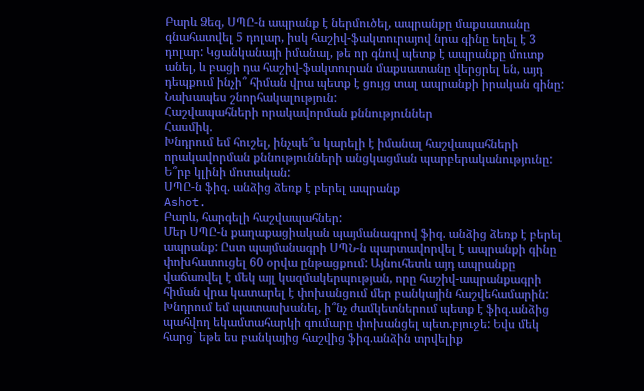Բարև Ձեզ, ՍՊԸ-ն ապրանք է ներմուծել, ապրանքը մաքսատանը գնահատվել 5 դոլար, իսկ հաշիվ-ֆակտուրայով նրա գինը եղել է 3 դոլար: Կցանկանայի իմանալ, թե որ գնով պետք է ապրանքը մուտք անել, և բացի դա հաշիվ-ֆակտուրան մաքսատանը վերցրել են, այդ դեպքում ինչի՞ հիման վրա պետք է ցույց տալ ապրանքի իրական գինը: Նախապես շնորհակալություն:
Հաշվապահների որակավորման քննություններ
Հասմիկ.
Խնդրում եմ հուշել, ինչպե՞ս կարելի է իմանալ հաշվապահների որակավորման քննությունների անցկացման պարբերականությունը: Ե՞րբ կլինի մոտական:
ՍՊԸ-ն ֆիզ. անձից ձեռք է բերել ապրանք
Ashot.
Բարև, հարգելի հաշվապահներ:
Մեր ՍՊԸ-ն քաղաքացիական պայմանագրով ֆիզ. անձից ձեռք է բերել ապրանք: Ըստ պայմանագրի ՍՊՆ-ն պարտավորվել է ապրանքի գինը փոխհատուցել 60 օրվա ընթացքում: Այնուհետև այդ ապրանքը վաճառվել է մեկ այլ կազմակերպության, որը հաշիվ-ապրանքագրի հիման վրա կատարել է փոխանցում մեր բանկային հաշվեհամարին: Խնդրում եմ պատասխանել, ի՞նչ ժամկետներում պետք է ֆիզ.անձից պահվող եկամտահարկի գումարը փոխանցել պետ.բյուջե: Եվս մեկ հարց` եթե ես բանկայից հաշվից ֆիզ.անձին տրվելիք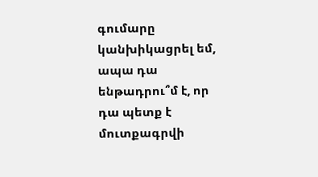գումարը կանխիկացրել եմ, ապա դա ենթադրու՞մ է, որ դա պետք է մուտքագրվի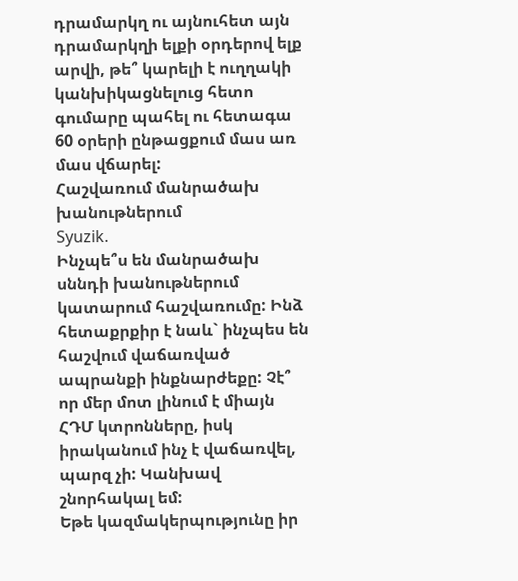դրամարկղ ու այնուհետ այն դրամարկղի ելքի օրդերով ելք արվի, թե՞ կարելի է ուղղակի կանխիկացնելուց հետո գումարը պահել ու հետագա 60 օրերի ընթացքում մաս առ մաս վճարել:
Հաշվառում մանրածախ խանութներում
Syuzik.
Ինչպե՞ս են մանրածախ սննդի խանութներում կատարում հաշվառումը: Ինձ հետաքրքիր է նաև` ինչպես են հաշվում վաճառված ապրանքի ինքնարժեքը: Չէ՞ որ մեր մոտ լինում է միայն ՀԴՄ կտրոնները, իսկ իրականում ինչ է վաճառվել, պարզ չի: Կանխավ շնորհակալ եմ:
Եթե կազմակերպությունը իր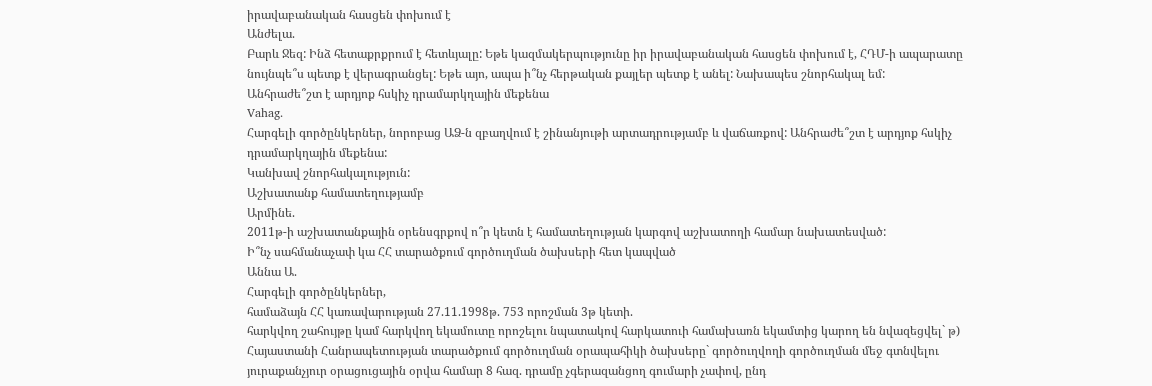իրավաբանական հասցեն փոխում է
Անժելա.
Բարև Ջեզ: Ինձ հետաքրքրում է հետևյալը: Եթե կազմակերպությունը իր իրավաբանական հասցեն փոխում է, ՀԴՄ-ի ապարատը նույնպե՞ս պետք է վերագրանցել: Եթե այո, ապա ի՞նչ հերթական քայլեր պետք է անել: Նախապես շնորհակալ եմ:
Անհրաժե՞շտ է արդյոք հսկիչ դրամարկղային մեքենա
Vahag.
Հարգելի գործընկերներ, նորոբաց ԱՁ-ն զբաղվում է շինանյութի արտադրությամբ և վաճառքով: Անհրաժե՞շտ է արդյոք հսկիչ դրամարկղային մեքենա:
Կանխավ շնորհակալություն:
Աշխատանք համատեղությամբ
Արմինե.
2011թ-ի աշխատանքային օրենսգրքով ո՞ր կետն է համատեղության կարգով աշխատողի համար նախատեսված:
Ի՞նչ սահմանաչափ կա ՀՀ տարածքում գործուղման ծախսերի հետ կապված
Աննա Ա.
Հարգելի գործընկերներ,
համաձայն ՀՀ կառավարության 27.11.1998թ. 753 որոշման 3թ կետի.
հարկվող շահույթը կամ հարկվող եկամուտը որոշելու նպատակով հարկատուի համախառն եկամտից կարող են նվազեցվել` թ) Հայաստանի Հանրապետության տարածքում գործուղման օրապահիկի ծախսերը` գործուղվողի գործուղման մեջ գտնվելու յուրաքանչյուր օրացուցային օրվա համար 8 հազ. դրամը չգերազանցող գումարի չափով, ընդ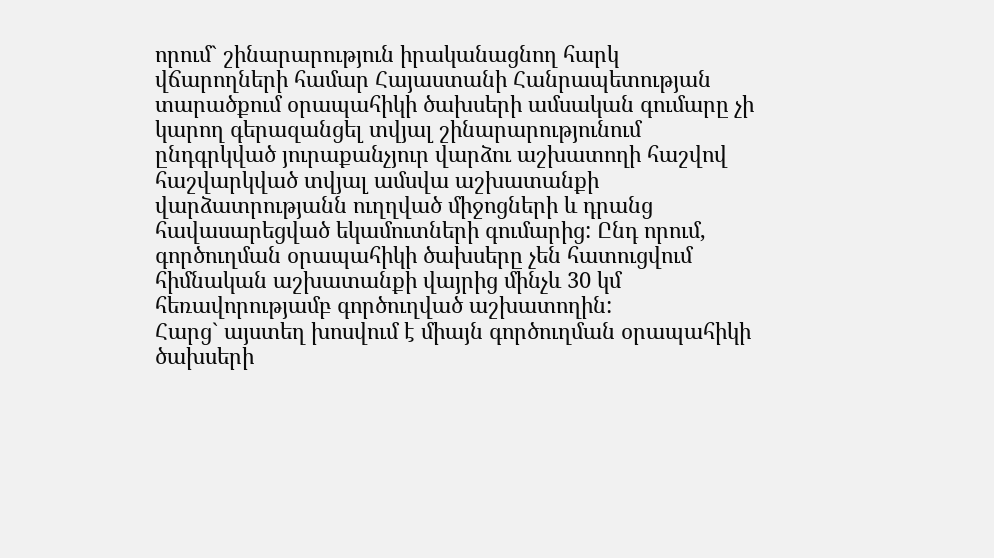որում` շինարարություն իրականացնող հարկ վճարողների համար Հայաստանի Հանրապետության տարածքում օրապահիկի ծախսերի ամսական գումարը չի կարող գերազանցել տվյալ շինարարությունում ընդգրկված յուրաքանչյուր վարձու աշխատողի հաշվով հաշվարկված տվյալ ամսվա աշխատանքի վարձատրությանն ուղղված միջոցների և դրանց հավասարեցված եկամուտների գումարից: Ընդ որում, գործուղման օրապահիկի ծախսերը չեն հատուցվում հիմնական աշխատանքի վայրից մինչև 30 կմ հեռավորությամբ գործուղված աշխատողին:
Հարց` այստեղ խոսվում է միայն գործուղման օրապահիկի ծախսերի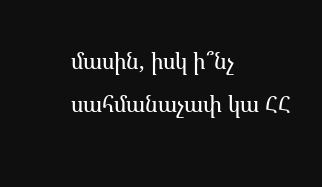մասին, իսկ ի՞նչ սահմանաչափ կա ՀՀ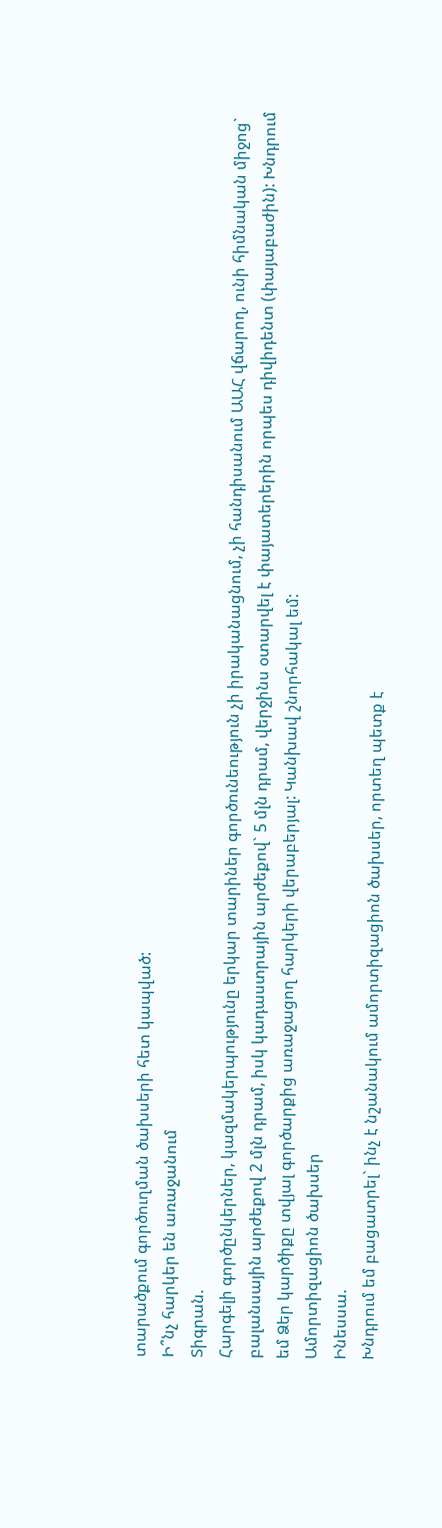տարածքում գործուղման ծախսերի հետ կապված:
Ի՞նչ հարկեր են առաջանում
Տիգրան.
Հարգելի գործընկերներ, կազմակերպությունը երկար տարիներ գործունեություն չի իրականացնում, չի հանդիսանում ԱԱՀ վճարող, ունի հիմնական միջոց` բալանսային արժեքով 2 մլն դրամ, իսկ կադաստրային արժեքով` 5 մլն դրամ, վերջինս օտարվել է փայատերերին որպես դիվիդենտ (փայաբաժին): Խնդրում եմ Ձեր կարծիքը տվյալ գործարքից առաջացող հարկերի վերաբերյալ: Կանխավ շնորհակալ եմ:
Ամորտիզացիոն ծախսեր
Ինեսսա.
Խնդրում եմ բացատրել` ինչ է նշանակում ամորտիզացիոն ծախսեր, որտեղ պետք է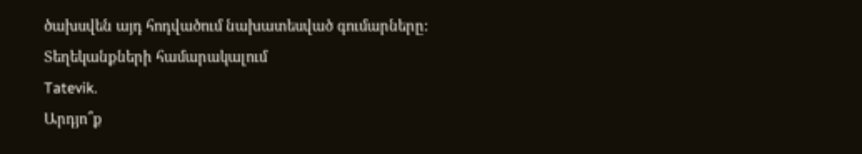ծախսվեն այդ հոդվածում նախատեսված գումարները:
Տեղեկանքների համարակալում
Tatevik.
Արդյո՞ք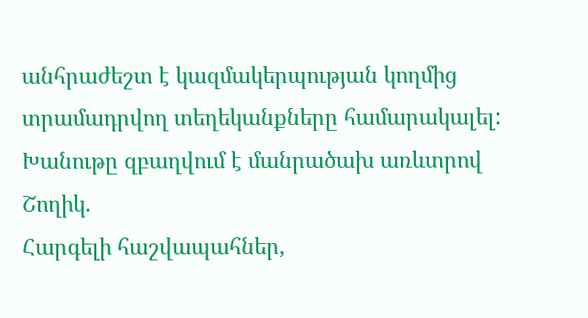անհրաժեշտ է կազմակերպության կողմից տրամադրվող տեղեկանքները համարակալել:
Խանութը զբաղվում է մանրածախ առևտրով
Շողիկ.
Հարգելի հաշվապահներ,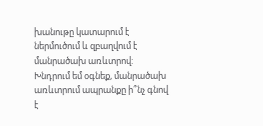խանութը կատարում է ներմուծում և զբաղվում է մանրածախ առևտրով: Խնդրում եմ օգնեք, մանրածախ առևտրում ապրանքը ի՞նչ գնով է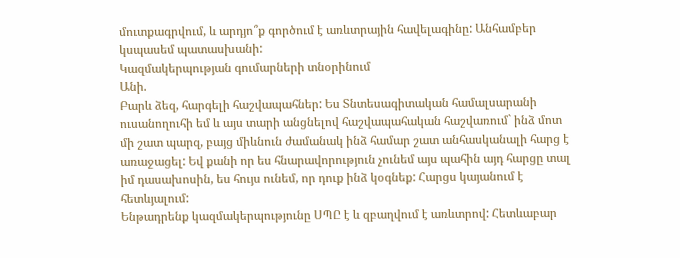մուտքագրվում, և արդյո՞ք գործում է առևտրային հավելագինը: Անհամբեր կսպասեմ պատասխանի:
Կազմակերպության գումարների տնօրինում
Անի.
Բարև ձեզ, հարգելի հաշվապահներ: Ես Տնտեսագիտական համալսարանի ուսանողուհի եմ և այս տարի անցնելով հաշվապահական հաշվառում` ինձ մոտ մի շատ պարզ, բայց միևնուն ժամանակ ինձ համար շատ անհասկանալի հարց է առաջացել: Եվ քանի որ ես հնարավորություն չունեմ այս պահին այդ հարցը տալ իմ դասախոսին, ես հույս ունեմ, որ դուք ինձ կօգնեք: Հարցս կայանում է հետևյալում:
Ենթադրենք կազմակերպությունը ՍՊԸ է և զբաղվում է առևտրով: Հետևաբար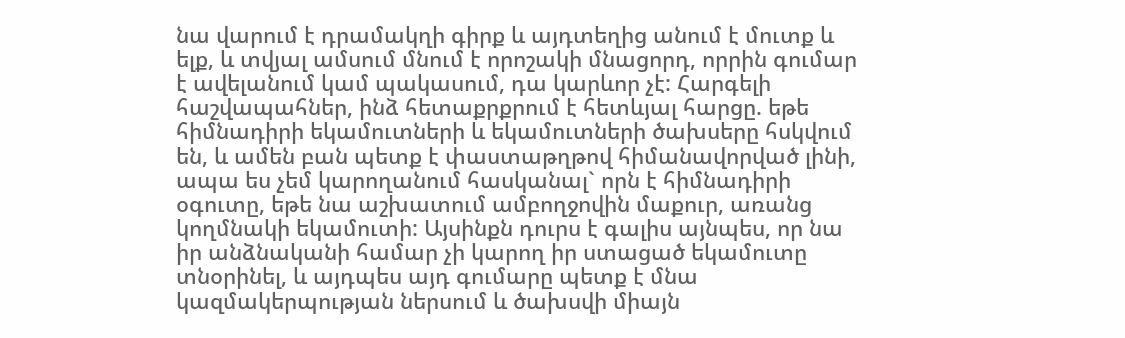նա վարում է դրամակղի գիրք և այդտեղից անում է մուտք և ելք, և տվյալ ամսում մնում է որոշակի մնացորդ, որրին գումար է ավելանում կամ պակասում, դա կարևոր չէ: Հարգելի հաշվապահներ, ինձ հետաքրքրում է հետևյալ հարցը. եթե հիմնադիրի եկամուտների և եկամուտների ծախսերը հսկվում են, և ամեն բան պետք է փաստաթղթով հիմանավորված լինի, ապա ես չեմ կարողանում հասկանալ` որն է հիմնադիրի օգուտը, եթե նա աշխատում ամբողջովին մաքուր, առանց կողմնակի եկամուտի: Այսինքն դուրս է գալիս այնպես, որ նա իր անձնականի համար չի կարող իր ստացած եկամուտը տնօրինել, և այդպես այդ գումարը պետք է մնա կազմակերպության ներսում և ծախսվի միայն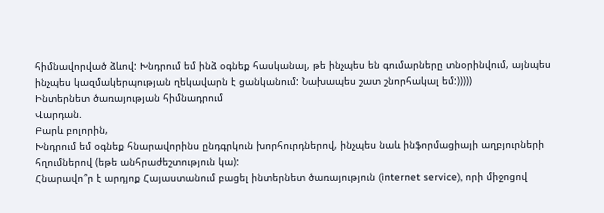հիմնավորված ձևով: Խնդրում եմ ինձ օգնեք հասկանալ, թե ինչպես են գումարները տնօրինվում, այնպես ինչպես կազմակերպության ղեկավարն է ցանկանում: Նախապես շատ շնորհակալ եմ:)))))
Ինտերնետ ծառայության հիմնադրում
Վարդան.
Բարև բոլորին,
Խնդրում եմ օգնեք հնարավորինս ընդգրկուն խորհուրդներով, ինչպես նաև ինֆորմացիայի աղբյուրների հղումներով (եթե անհրաժեշտություն կա):
Հնարավո՞ր է արդյոք Հայաստանում բացել ինտերնետ ծառայություն (internet service), որի միջոցով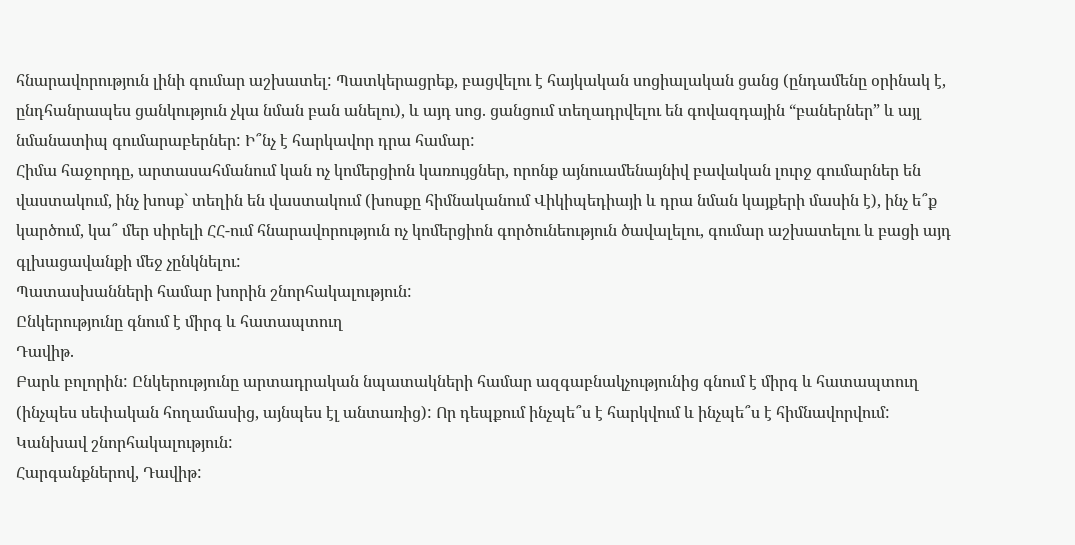հնարավորություն լինի գումար աշխատել: Պատկերացրեք, բացվելու է հայկական սոցիալական ցանց (ընդամենը օրինակ է, ընդհանրապես ցանկություն չկա նման բան անելու), և այդ սոց. ցանցում տեղադրվելու են գովազդային “բաներներ” և այլ նմանատիպ գումարաբերներ: Ի՞նչ է հարկավոր դրա համար:
Հիմա հաջորդը, արտասահմանում կան ոչ կոմերցիոն կառույցներ, որոնք այնուամենայնիվ բավական լուրջ գումարներ են վաստակում, ինչ խոսք` տեղին են վաստակում (խոսքը հիմնականում Վիկիպեդիայի և դրա նման կայքերի մասին է), ինչ ե՞ք կարծում, կա՞ մեր սիրելի ՀՀ-ում հնարավորություն ոչ կոմերցիոն գործունեություն ծավալելու, գումար աշխատելու և բացի այդ գլխացավանքի մեջ չընկնելու:
Պատասխանների համար խորին շնորհակալություն:
Ընկերությունը գնում է միրգ և հատապտուղ
Դավիթ.
Բարև բոլորին: Ընկերությունը արտադրական նպատակների համար ազգաբնակչությունից գնում է միրգ և հատապտուղ (ինչպես սեփական հողամասից, այնպես էլ անտառից): Որ դեպքում ինչպե՞ս է հարկվում և ինչպե՞ս է հիմնավորվում: Կանխավ շնորհակալություն:
Հարգանքներով, Դավիթ: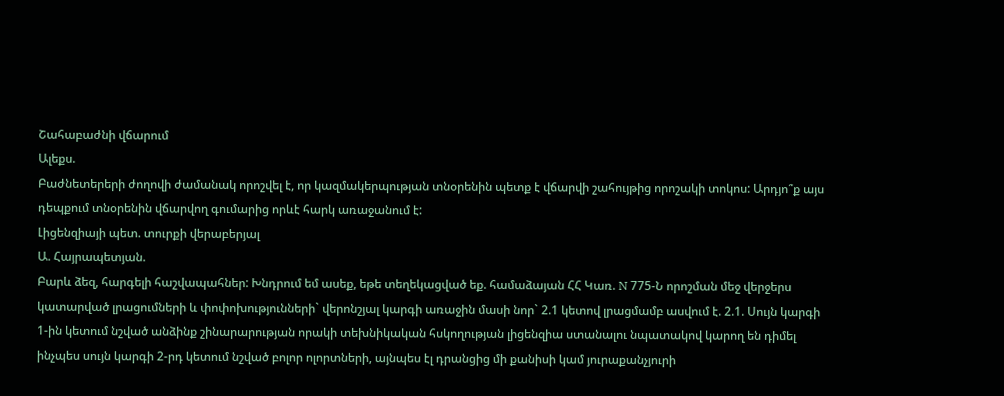Շահաբաժնի վճարում
Ալեքս.
Բաժնետերերի ժողովի ժամանակ որոշվել է, որ կազմակերպության տնօրենին պետք է վճարվի շահույթից որոշակի տոկոս: Արդյո՞ք այս դեպքում տնօրենին վճարվող գումարից որևէ հարկ առաջանում է:
Լիցենզիայի պետ. տուրքի վերաբերյալ
Ա. Հայրապետյան.
Բարև ձեզ, հարգելի հաշվապահներ: Խնդրում եմ ասեք, եթե տեղեկացված եք. համաձայան ՀՀ Կառ. N 775-Ն որոշման մեջ վերջերս կատարված լրացումների և փոփոխությունների` վերոնշյալ կարգի առաջին մասի նոր` 2.1 կետով լրացմամբ ասվում է. 2.1. Սույն կարգի 1-ին կետում նշված անձինք շինարարության որակի տեխնիկական հսկողության լիցենզիա ստանալու նպատակով կարող են դիմել ինչպես սույն կարգի 2-րդ կետում նշված բոլոր ոլորտների, այնպես էլ դրանցից մի քանիսի կամ յուրաքանչյուրի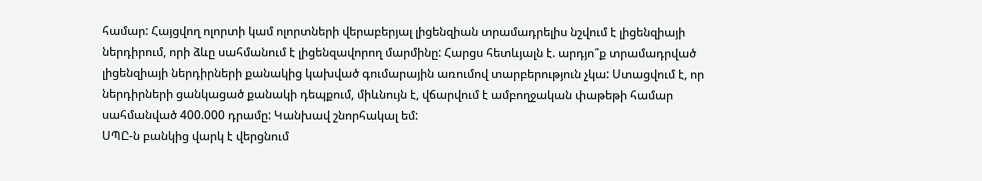համար: Հայցվող ոլորտի կամ ոլորտների վերաբերյալ լիցենզիան տրամադրելիս նշվում է լիցենզիայի ներդիրում, որի ձևը սահմանում է լիցենզավորող մարմինը: Հարցս հետևյալն է. արդյո՞ք տրամադրված լիցենզիայի ներդիրների քանակից կախված գումարային առումով տարբերություն չկա: Ստացվում է, որ ներդիրների ցանկացած քանակի դեպքում, միևնույն է, վճարվում է ամբողջական փաթեթի համար սահմանված 400.000 դրամը: Կանխավ շնորհակալ եմ:
ՍՊԸ-ն բանկից վարկ է վերցնում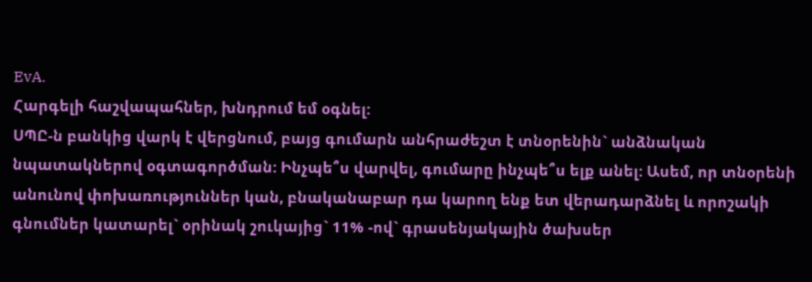EvA.
Հարգելի հաշվապահներ, խնդրում եմ օգնել:
ՍՊԸ-ն բանկից վարկ է վերցնում, բայց գումարն անհրաժեշտ է տնօրենին` անձնական նպատակներով օգտագործման: Ինչպե՞ս վարվել, գումարը ինչպե՞ս ելք անել: Ասեմ, որ տնօրենի անունով փոխառություններ կան, բնականաբար դա կարող ենք ետ վերադարձնել և որոշակի գնումներ կատարել` օրինակ շուկայից` 11% -ով` գրասենյակային ծախսեր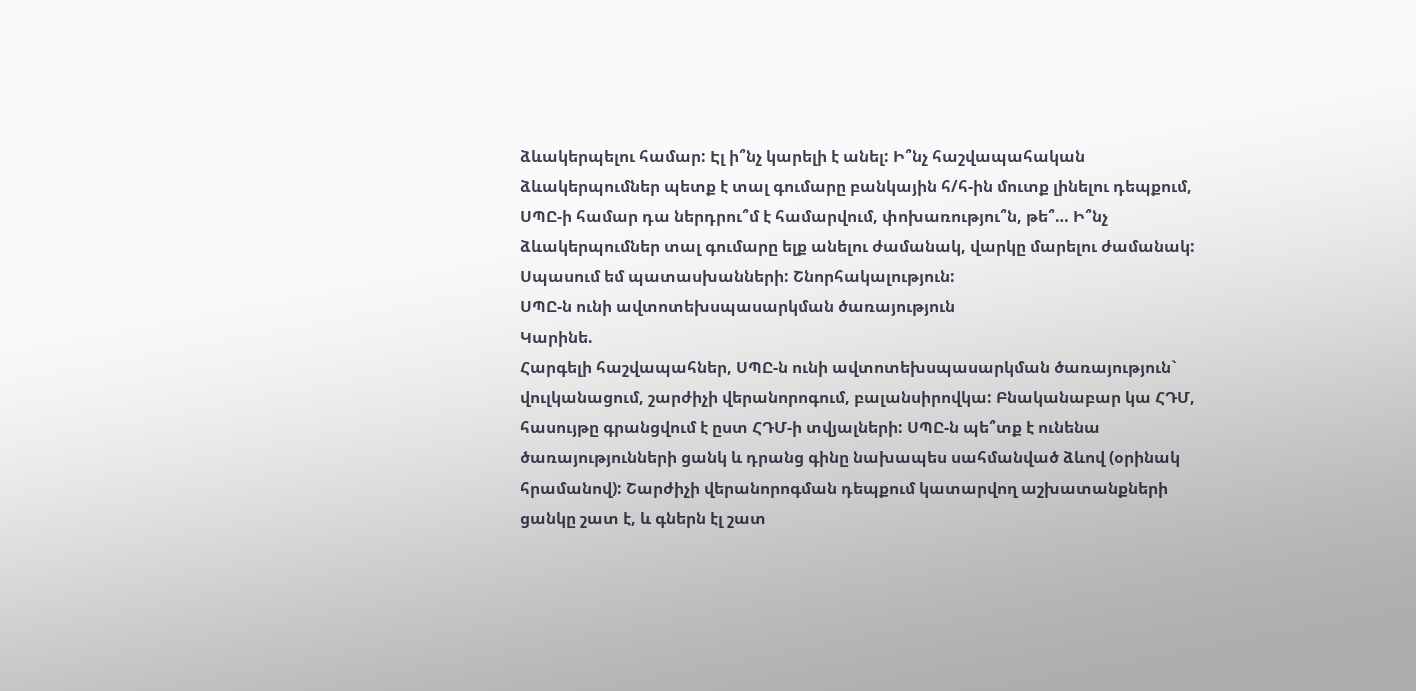ձևակերպելու համար: Էլ ի՞նչ կարելի է անել: Ի՞նչ հաշվապահական ձևակերպումներ պետք է տալ գումարը բանկային հ/հ-ին մուտք լինելու դեպքում, ՍՊԸ-ի համար դա ներդրու՞մ է համարվում, փոխառությու՞ն, թե՞… Ի՞նչ ձևակերպումներ տալ գումարը ելք անելու ժամանակ, վարկը մարելու ժամանակ:
Սպասում եմ պատասխանների: Շնորհակալություն:
ՍՊԸ-ն ունի ավտոտեխսպասարկման ծառայություն
Կարինե.
Հարգելի հաշվապահներ, ՍՊԸ-ն ունի ավտոտեխսպասարկման ծառայություն` վուլկանացում, շարժիչի վերանորոգում, բալանսիրովկա: Բնականաբար կա ՀԴՄ, հասույթը գրանցվում է ըստ ՀԴՄ-ի տվյալների: ՍՊԸ-ն պե՞տք է ունենա ծառայությունների ցանկ և դրանց գինը նախապես սահմանված ձևով (օրինակ հրամանով): Շարժիչի վերանորոգման դեպքում կատարվող աշխատանքների ցանկը շատ է, և գներն էլ շատ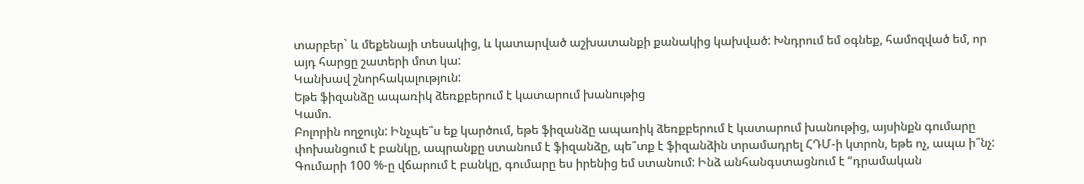տարբեր` և մեքենայի տեսակից, և կատարված աշխատանքի քանակից կախված: Խնդրում եմ օգնեք, համոզված եմ, որ այդ հարցը շատերի մոտ կա:
Կանխավ շնորհակալություն:
Եթե ֆիզանձը ապառիկ ձեռքբերում է կատարում խանութից
Կամո.
Բոլորին ողջույն: Ինչպե՞ս եք կարծում, եթե ֆիզանձը ապառիկ ձեռքբերում է կատարում խանութից, այսինքն գումարը փոխանցում է բանկը, ապրանքը ստանում է ֆիզանձը, պե՞տք է ֆիզանձին տրամադրել ՀԴՄ-ի կտրոն, եթե ոչ, ապա ի՞նչ: Գումարի 100 %-ը վճարում է բանկը, գումարը ես իրենից եմ ստանում: Ինձ անհանգստացնում է “դրամական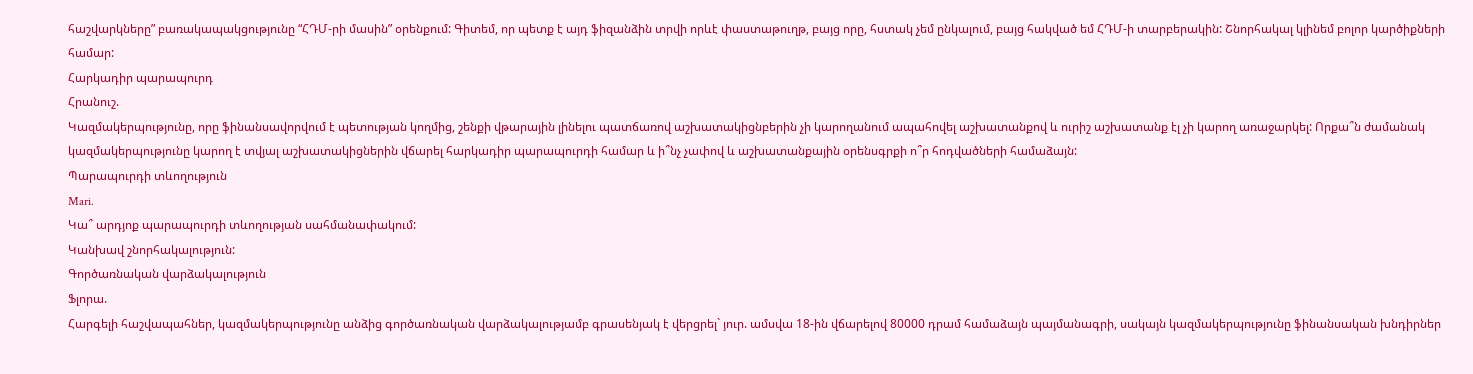հաշվարկները” բառակապակցությունը “ՀԴՄ-րի մասին” օրենքում: Գիտեմ, որ պետք է այդ ֆիզանձին տրվի որևէ փաստաթուղթ, բայց որը, հստակ չեմ ընկալում, բայց հակված եմ ՀԴՄ-ի տարբերակին: Շնորհակալ կլինեմ բոլոր կարծիքների համար:
Հարկադիր պարապուրդ
Հրանուշ.
Կազմակերպությունը, որը ֆինանսավորվում է պետության կողմից, շենքի վթարային լինելու պատճառով աշխատակիցնբերին չի կարողանում ապահովել աշխատանքով և ուրիշ աշխատանք էլ չի կարող առաջարկել: Որքա՞ն ժամանակ կազմակերպությունը կարող է տվյալ աշխատակիցներին վճարել հարկադիր պարապուրդի համար և ի՞նչ չափով և աշխատանքային օրենսգրքի ո՞ր հոդվածների համաձայն:
Պարապուրդի տևողություն
Mari.
Կա՞ արդյոք պարապուրդի տևողության սահմանափակում:
Կանխավ շնորհակալություն:
Գործառնական վարձակալություն
Ֆլորա.
Հարգելի հաշվապահներ, կազմակերպությունը անձից գործառնական վարձակալությամբ գրասենյակ է վերցրել` յուր. ամսվա 18-ին վճարելով 80000 դրամ համաձայն պայմանագրի, սակայն կազմակերպությունը ֆինանսական խնդիրներ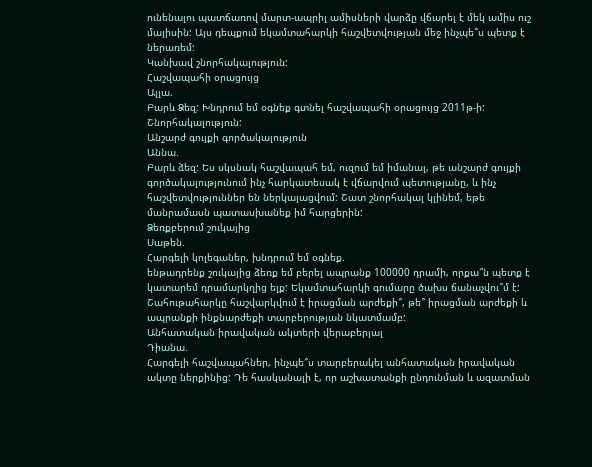ունենալու պատճառով մարտ-ապրիլ ամիսների վարձը վճարել է մեկ ամիս ուշ մայիսին: Այս դեպքում եկամտահարկի հաշվետվության մեջ ինչպե՞ս պետք է ներառեմ:
Կանխավ շնորհակալություն:
Հաշվապահի օրացույց
Ալլա.
Բարև Ձեզ: Խնդրում եմ օգնեք գտնել հաշվապահի օրացույց 2011թ-ի: Շնորհակալություն:
Անշարժ գույքի գործակալություն
Աննա.
Բարև ձեզ: Ես սկսնակ հաշվապահ եմ, ուզում եմ իմանալ, թե անշարժ գույքի գործակալությունում ինչ հարկատեսակ է վճարվում պետությանը, և ինչ հաշվետվություններ են ներկայացվում: Շատ շնորհակալ կլինեմ, եթե մանրամասն պատասխանեք իմ հարցերին:
Ձեռքբերում շուկայից
Սաթեն.
Հարգելի կոլեգաներ, խնդրում եմ օգնեք.
ենթադրենք շուկայից ձեռք եմ բերել ապրանք 100000 դրամի, որքա՞ն պետք է կատարեմ դրամարկղից ելք: Եկամտահարկի գումարը ծախս ճանաչվու՞մ է: Շահութահարկը հաշվարկվում է իրացման արժեքի՞, թե՞ իրացման արժեքի և ապրանքի ինքնարժեքի տարբերության նկատմամբ:
Անհատական իրավական ակտերի վերաբերյալ
Դիանա.
Հարգելի հաշվապահներ, ինչպե՞ս տարբերակել անհատական իրավական ակտը ներքինից: Դե հասկանալի է, որ աշխատանքի ընդունման և ազատման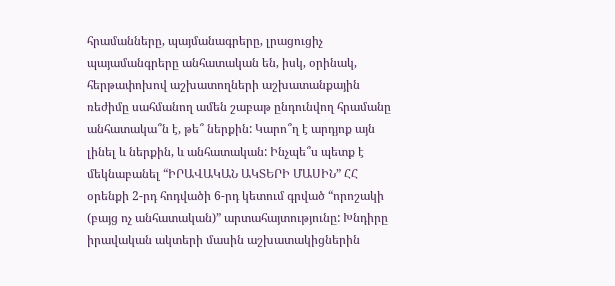հրամանները, պայմանագրերը, լրացուցիչ պայամանգրերը անհատական են, իսկ, օրինակ, հերթափոխով աշխատողների աշխատանքային ռեժիմը սահմանող ամեն շաբաթ ընդունվող հրամանը անհատակա՞ն է, թե՞ ներքին: Կարո՞ղ է արդյոք այն լինել և ներքին, և անհատական: Ինչպե՞ս պետք է մեկնաբանել “ԻՐԱՎԱԿԱՆ ԱԿՏԵՐԻ ՄԱՍԻՆ” ՀՀ օրենքի 2-րդ հոդվածի 6-րդ կետում գրված “որոշակի (բայց ոչ անհատական)” արտահայտությունը: Խնդիրը իրավական ակտերի մասին աշխատակիցներին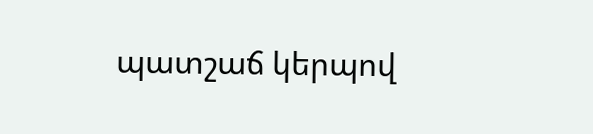պատշաճ կերպով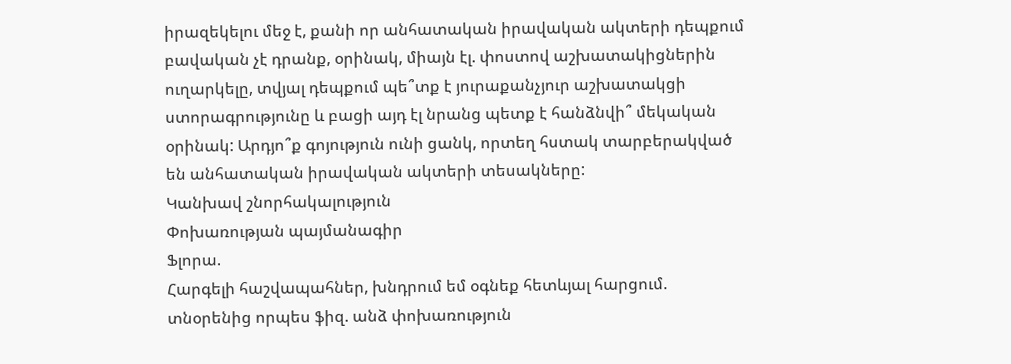իրազեկելու մեջ է, քանի որ անհատական իրավական ակտերի դեպքում բավական չէ դրանք, օրինակ, միայն էլ. փոստով աշխատակիցներին ուղարկելը, տվյալ դեպքում պե՞տք է յուրաքանչյուր աշխատակցի ստորագրությունը և բացի այդ էլ նրանց պետք է հանձնվի՞ մեկական օրինակ: Արդյո՞ք գոյություն ունի ցանկ, որտեղ հստակ տարբերակված են անհատական իրավական ակտերի տեսակները:
Կանխավ շնորհակալություն
Փոխառության պայմանագիր
Ֆլորա.
Հարգելի հաշվապահներ, խնդրում եմ օգնեք հետևյալ հարցում.
տնօրենից որպես ֆիզ. անձ փոխառություն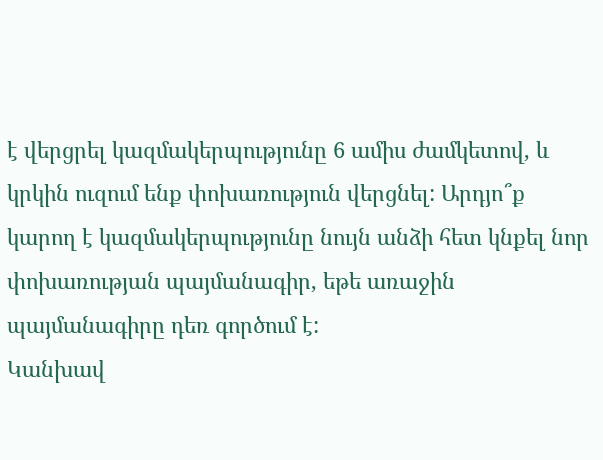է վերցրել կազմակերպությունը 6 ամիս ժամկետով, և կրկին ուզում ենք փոխառություն վերցնել: Արդյո՞ք կարող է կազմակերպությունը նույն անձի հետ կնքել նոր փոխառության պայմանագիր, եթե առաջին պայմանագիրը դեռ գործում է:
Կանխավ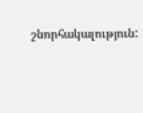շնորհակալություն: